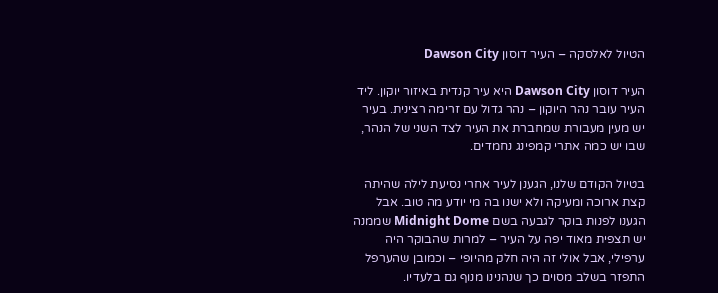הטיול לאלסקה – העיר דוסון Dawson City

העיר דוסון Dawson City היא עיר קנדית באיזור יוקון. ליד העיר עובר נהר היוקון – נהר גדול עם זרימה רצינית. בעיר יש מעין מעבורת שמחברת את העיר לצד השני של הנהר, שבו יש כמה אתרי קמפינג נחמדים.

בטיול הקודם שלנו, הגענן לעיר אחרי נסיעת לילה שהיתה קצת ארוכה ומעיקה ולא ישנו בה מי יודע מה טוב. אבל הגענו לפנות בוקר לגבעה בשם Midnight Dome שממנה יש תצפית מאוד יפה על העיר – למרות שהבוקר היה ערפילי, אבל אולי זה היה חלק מהיופי – וכמובן שהערפל התפזר בשלב מסוים כך שנהנינו מנוף גם בלעדיו.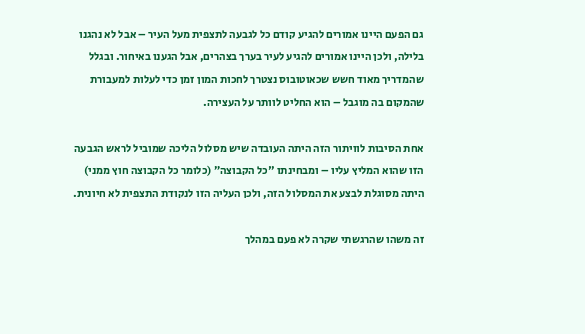גם הפעם היינו אמורים להגיע קודם כל לגבעה לתצפית מעל העיר – אבל לא נהגנו בלילה, ולכן היינו אמורים להגיע לעיר בערך בצהרים, אבל הגענו באיחור. ובגלל שהמדריך מאוד חשש שכאוטובוס נצטרך לחכות המון זמן כדי לעלות למעבורת שהמקום בה מוגבל – הוא החליט לוותר על העצירה.

אחת הסיבות לוויתור הזה היתה העובדה שיש מסלול הליכה שמוביל לראש הגבעה הזו שהוא המליץ עליו – ומבחינתו "כל הקבוצה״ (כלומר כל הקבוצה חוץ ממני) היתה מסוגלת לבצע את המסלול הזה, ולכן העליה הזו לנקודת התצפית לא חיונית.

זה משהו שהרגשתי שקרה לא פעם במהלך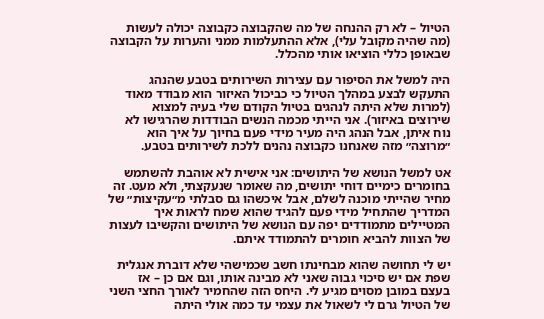הטיול – לא רק ההנחה של מה שהקבוצה כקבוצה יכולה לעשות (מה שהיה מקובל עלי), אלא ההתעלמות ממני והערות על הקבוצה שבאופן כללי הוציאו אותי מהכלל.

היה למשל את הסיפור עם עצירות השירותים בטבע שהנהג התעקש לבצע במהלך הטיול כי כביכול האיזור הוא מבודד מאוד (למרות שלא היתה לנהגים בטיול הקודם שלי בעיה למצוא שירוצים באיזור). אני הייתי מכמה הנשים הבודדות שהרגישו לא נוח איתן, אבל הנהג היה מעיר מידי פעם בחיוך על איך הוא ״מרוצה״ מזה שאנחנו כקבוצה נהנים ללכת לשירותים בטבע.

אט למשל הנושא של היתושים: אני אישית לא אוהבת להשתמש בחומרים כימיים דוחי יתושים, מה שאומר שנעקצתי, ולא מעט. זה מחיר שהייתי מוכנה לשלם, אבל איכשהו גם סבלתי מ״עקיצות״ של המדריך שהתחיל מידי פעם להגיד שהוא שמח לראות איך המטיילים מתמודדים יפה עם הנושא של היתושים והקשיבו לעצות של הצוות להביא חומרים להתמודד איתם.

יש לי תחושה שהוא מבחינתו חשב שכמישהי שלא דוברת אנגלית שפת אם יש סיכוי גבוה שאני לא מבינה אותו, וגם אם כן – אז בעצם במובן מסוים מגיע לי. היחס הזה שהחמיר לאורך החצי השני של הטיול גרם לי לשאול את עצמי עד כמה אולי היתה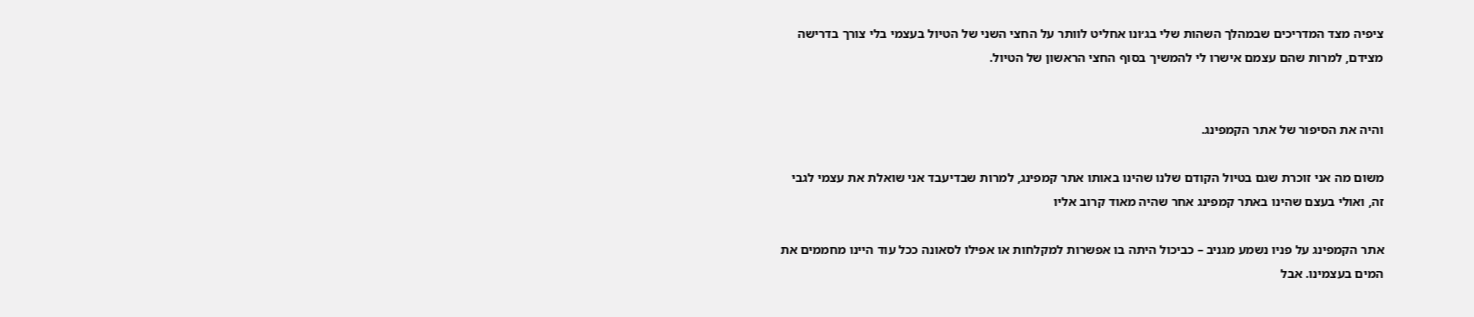ציפיה מצד המדריכים שבמהלך השהות שלי בג׳ונו אחליט לוותר על החצי השני של הטיול בעצמי בלי צורך בדרישה מצידם, למרות שהם עצמם אישרו לי להמשיך בסוף החצי הראשון של הטיול.


והיה את הסיפור של אתר הקמפינג.

משום מה אני זוכרת שגם בטיול הקודם שלנו שהינו באותו אתר קמפינג, למרות שבדיעבד אני שואלת את עצמי לגבי זה, ואולי בעצם שהינו באתר קמפינג אחר שהיה מאוד קרוב אליו

אתר הקמפינג על פניו נשמע מגניב – כביכול היתה בו אפשרות למקלחות או אפילו לסאונה ככל עוד היינו מחממים את המים בעצמינו. אבל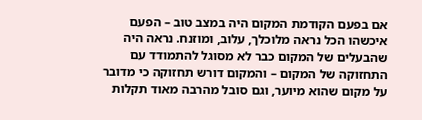אם בפעם הקודמת המקום היה במצב טוב – הפעם איכשהו הכל נראה מלוכלך, עלוב, ומוזנח. נראה היה שהבעלים של המקום כבר לא מסוגל להתמודד עם התחזוקה של המקום – והמקום דורש תחזוקה כי מדובר על מקום שהוא מיוער, וגם סובל מהרבה מאוד תקלות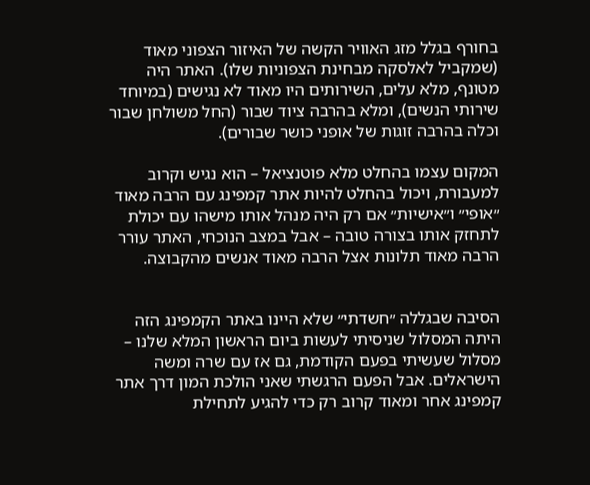בחורף בגלל מזג האוויר הקשה של האיזור הצפוני מאוד (שמקביל לאלסקה מבחינת הצפוניות שלו). האתר היה מטונף, מלא עלים, השירותים היו מאוד לא נגישים (במיוחד שירותי הנשים), ומלא בהרבה ציוד שבור (החל משולחן שבור וכלה בהרבה זוגות של אופני כושר שבורים).

המקום עצמו בהחלט מלא פוטנציאל – הוא נגיש וקרוב למעבורת, ויכול בהחלט להיות אתר קמפינג עם הרבה מאוד ״אופי״ ו״אישיות״ אם רק היה מנהל אותו מישהו עם יכולת לתחזק אותו בצורה טובה – אבל במצב הנוכחי, האתר עורר הרבה מאוד תלונות אצל הרבה מאוד אנשים מהקבוצה.


הסיבה שבגללה ״חשדתי״ שלא היינו באתר הקמפינג הזה היתה המסלול שניסיתי לעשות ביום הראשון המלא שלנו – מסלול שעשיתי בפעם הקודמת, גם אז עם שרה ומשה הישראלים. אבל הפעם הרגשתי שאני הולכת המון דרך אתר קמפינג אחר ומאוד קרוב רק כדי להגיע לתחילת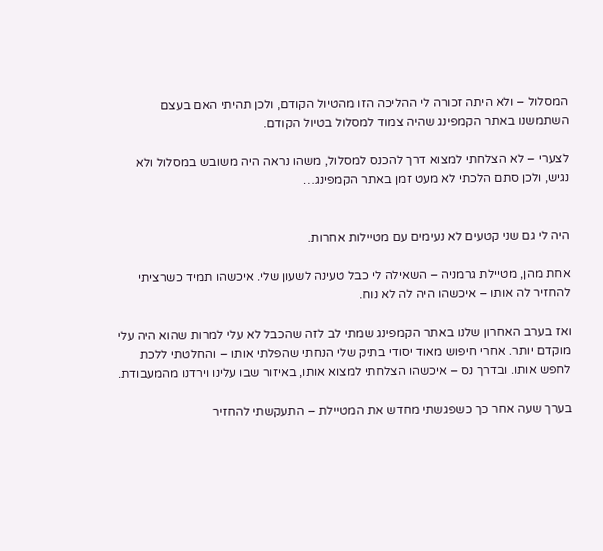המסלול – ולא היתה זכורה לי ההליכה הזו מהטיול הקודם, ולכן תהיתי האם בעצם השתמשנו באתר הקמפינג שהיה צמוד למסלול בטיול הקודם.

לצערי – לא הצלחתי למצוא דרך להכנס למסלול, משהו נראה היה משובש במסלול ולא נגיש, ולכן סתם הלכתי לא מעט זמן באתר הקמפינג…


היה לי גם שני קטעים לא נעימים עם מטיילות אחרות.

אחת מהן, מטיילת גרמניה – השאילה לי כבל טעינה לשעון שלי. איכשהו תמיד כשרציתי להחזיר לה אותו – איכשהו היה לה לא נוח.

ואז בערב האחרון שלנו באתר הקמפינג שמתי לב לזה שהכבל לא עלי למרות שהוא היה עלי מוקדם יותר. אחרי חיפוש מאוד יסודי בתיק שלי הנחתי שהפלתי אותו – והחלטתי ללכת לחפש אותו. ובדרך נס – איכשהו הצלחתי למצוא אותו, באיזור שבו עלינו וירדנו מהמעבודת.

בערך שעה אחר כך כשפגשתי מחדש את המטיילת – התעקשתי להחזיר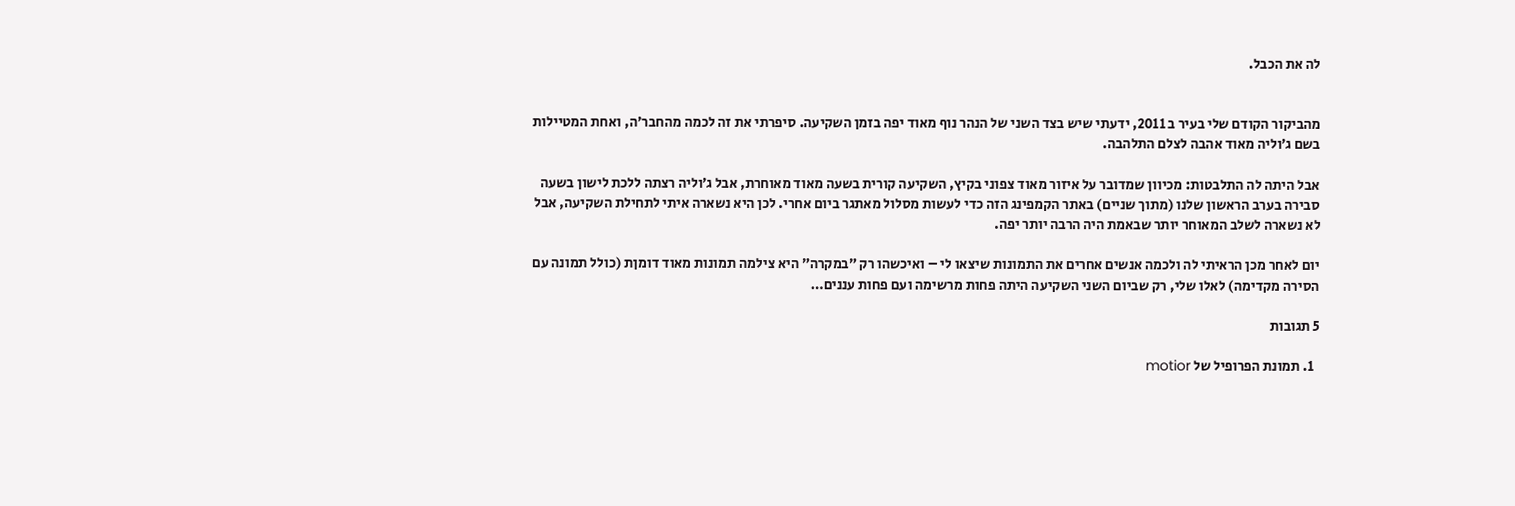לה את הכבל.


מהביקור הקודם שלי בעיר ב 2011, ידעתי שיש בצד השני של הנהר נוף מאוד יפה בזמן השקיעה. סיפרתי את זה לכמה מהחבר׳ה, ואחת המטיילות בשם ג׳וליה מאוד אהבה לצלם התלהבה.

אבל היתה לה התלבטות: מכיוון שמדובר על איזור מאוד צפוני בקיץ, השקיעה קורית בשעה מאוד מאוחרת, אבל ג׳וליה רצתה ללכת לישון בשעה סבירה בערב הראשון שלנו (מתוך שניים) באתר הקמפינג הזה כדי לעשות מסלול מאתגר ביום אחרי. לכן היא נשארה איתי לתחילת השקיעה, אבל לא נשארה לשלב המאוחר יותר שבאמת היה הרבה יותר יפה.

יום לאחר מכן הראיתי לה ולכמה אנשים אחרים את התמונות שיצאו לי – ואיכשהו רק ״במקרה״ היא צילמה תמונות מאוד דומןת (כולל תמונה עם הסירה מקדימה) לאלו שלי, רק שביום השני השקיעה היתה פחות מרשימה ועם פחות עננים…

5 תגובות

  1. תמונת הפרופיל של motior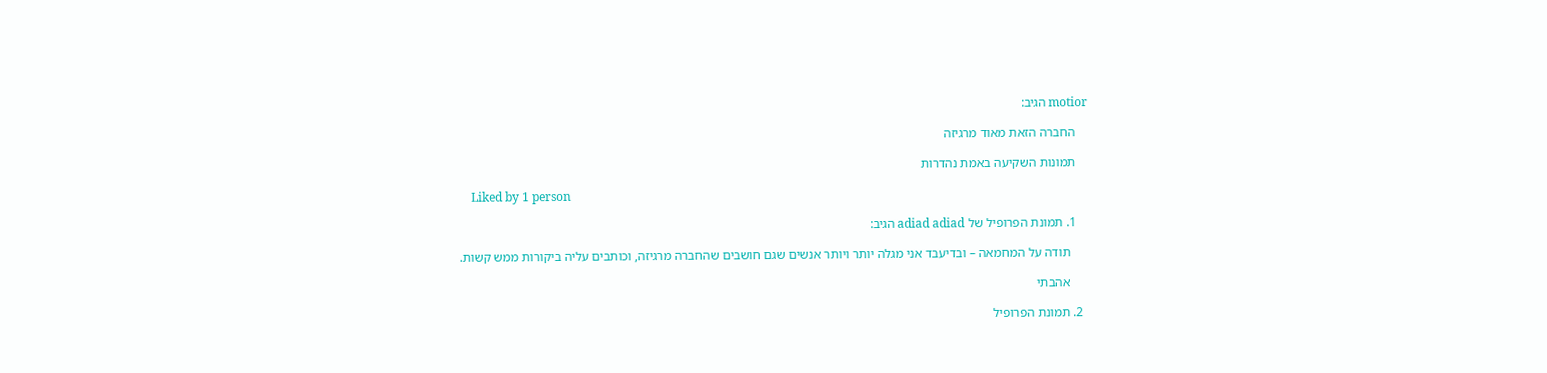motior הגיב:

    החברה הזאת מאוד מרגיזה

    תמונות השקיעה באמת נהדרות

    Liked by 1 person

    1. תמונת הפרופיל של adiad adiad הגיב:

      תודה על המחמאה – ובדיעבד אני מגלה יותר ויותר אנשים שגם חושבים שהחברה מרגיזה, וכותבים עליה ביקורות ממש קשות.

      אהבתי

  2. תמונת הפרופיל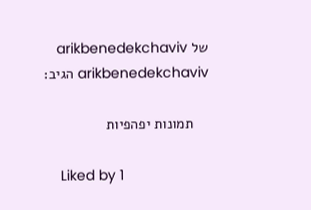של arikbenedekchaviv arikbenedekchaviv הגיב:

    תמונות יפהפיות

    Liked by 1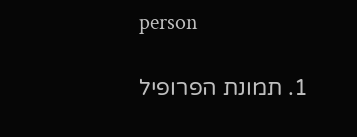person

    1. תמונת הפרופיל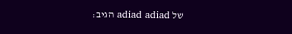של adiad adiad הגיב: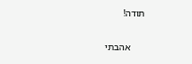תודה!

      אהבתי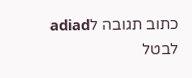כתוב תגובה לadiad לבטל